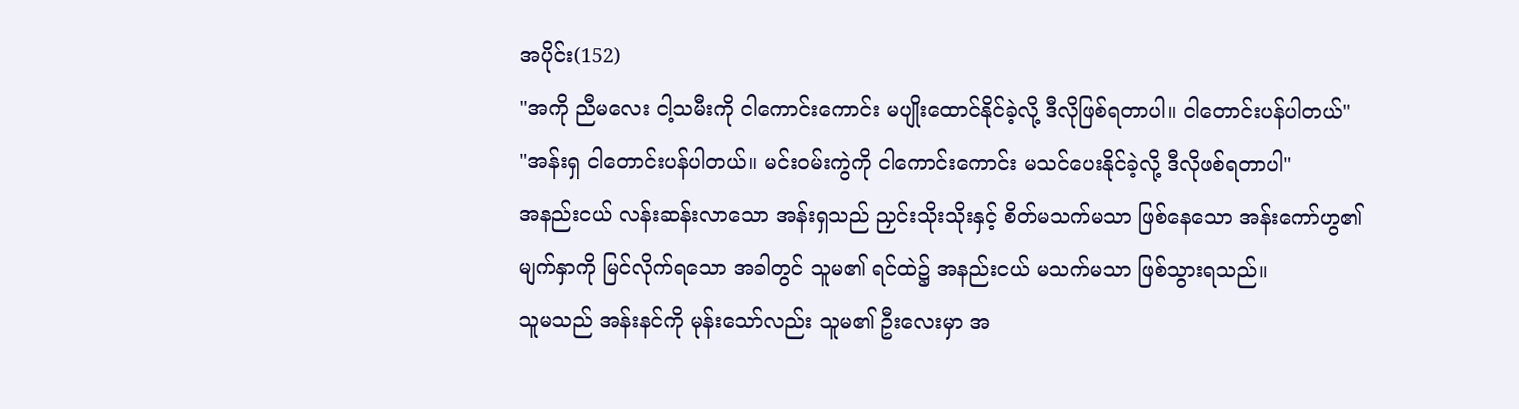အပိုင်း(152)
"အကို ညီမလေး ငါ့သမီးကို ငါကောင်းကောင်း မပျိုးထောင်နိုင်ခဲ့လို့ ဒီလိုဖြစ်ရတာပါ။ ငါတောင်းပန်ပါတယ်"
"အန်းရှ ငါတောင်းပန်ပါတယ်။ မင်းဝမ်းကွဲကို ငါကောင်းကောင်း မသင်ပေးနိုင်ခဲ့လို့ ဒီလိုဖစ်ရတာပါ"
အနည်းငယ် လန်းဆန်းလာသော အန်းရှသည် ညှင်းသိုးသိုးနှင့် စိတ်မသက်မသာ ဖြစ်နေသော အန်းကော်ဟွ၏ မျက်နှာကို မြင်လိုက်ရသော အခါတွင် သူမ၏ ရင်ထဲ၌ အနည်းငယ် မသက်မသာ ဖြစ်သွားရသည်။
သူမသည် အန်းနင်ကို မုန်းသော်လည်း သူမ၏ ဦးလေးမှာ အ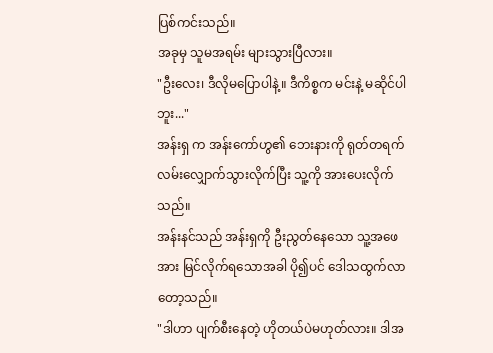ပြစ်ကင်းသည်။
အခုမှ သူမအရမ်း များသွားပြီလား။
"ဦးလေး၊ ဒီလိုမပြောပါနဲ့။ ဒီကိစ္စက မင်းနဲ့ မဆိုင်ပါဘူး..."
အန်းရှ က အန်းကော်ဟွ၏ ဘေးနားကို ရုတ်တရက် လမ်းလျှောက်သွားလိုက်ပြီး သူ့ကို အားပေးလိုက်သည်။
အန်းနင်သည် အန်းရှကို ဦးညွတ်နေသော သူ့အဖေအား မြင်လိုက်ရသောအခါ ပို၍ပင် ဒေါသထွက်လာတော့သည်။
"ဒါဟာ ပျက်စီးနေတဲ့ ဟိုတယ်ပဲမဟုတ်လား။ ဒါအ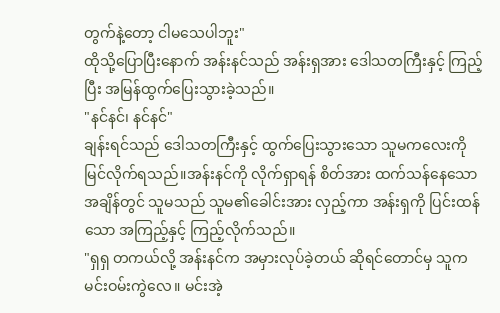တွက်နဲ့တော့ ငါမသေပါဘူး"
ထိုသို့ပြောပြီးနောက် အန်းနင်သည် အန်းရှအား ဒေါသတကြီးနှင့် ကြည့်ပြီး အမြန်ထွက်ပြေးသွားခဲ့သည်။
"နင်နင်၊ နင်နင်"
ချန်းရင်သည် ဒေါသတကြီးနှင့် ထွက်ပြေးသွားသော သူမကလေးကို မြင်လိုက်ရသည်။အန်းနင်ကို လိုက်ရှာရန် စိတ်အား ထက်သန်နေသော အချိန်တွင် သူမသည် သူမ၏ခေါင်းအား လှည့်ကာ အန်းရှကို ပြင်းထန်သော အကြည့်နှင့် ကြည့်လိုက်သည်။
"ရှရှ တကယ်လို့ အန်းနင်က အမှားလုပ်ခဲ့တယ် ဆိုရင်တောင်မှ သူက မင်းဝမ်းကွဲလေ။ မင်းအဲ့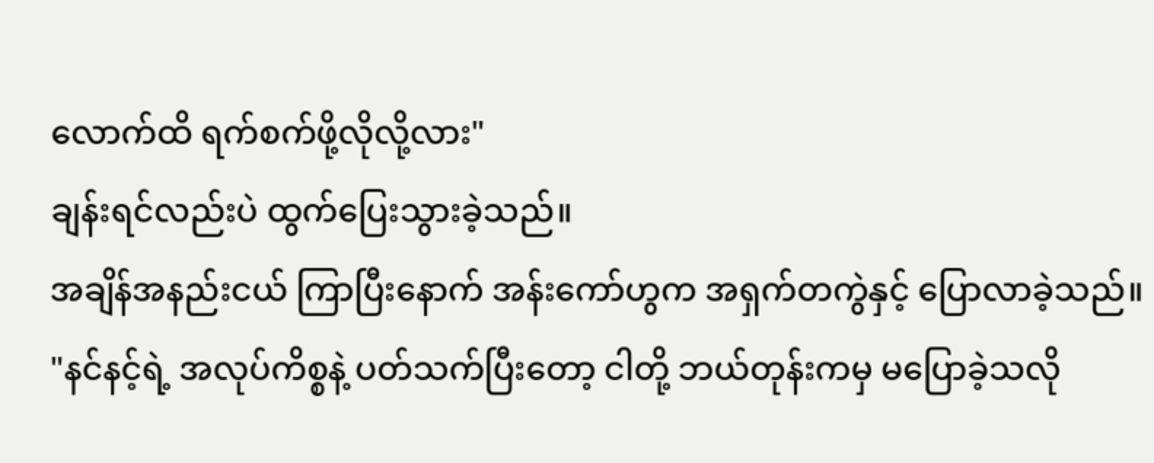လောက်ထိ ရက်စက်ဖို့လိုလို့လား"
ချန်းရင်လည်းပဲ ထွက်ပြေးသွားခဲ့သည်။
အချိန်အနည်းငယ် ကြာပြီးနောက် အန်းကော်ဟွက အရှက်တကွဲနှင့် ပြောလာခဲ့သည်။
"နင်နင့်ရဲ့ အလုပ်ကိစ္စနဲ့ ပတ်သက်ပြီးတော့ ငါတို့ ဘယ်တုန်းကမှ မပြောခဲ့သလို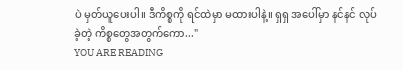ပဲ မှတ်ယူပေးပါ။ ဒီကိစ္စကို ရင်ထဲမှာ မထားပါနဲ့။ ရှရှ အပေါ်မှာ နင်နင် လုပ်ခဲ့တဲ့ ကိစ္စတွေအတွက်ကော..."
YOU ARE READING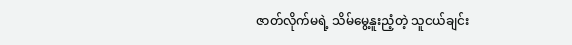ဇာတ်လိုက်မရဲ့ သိမ်မွေ့နူးညံ့တဲ့ သူငယ်ချင်း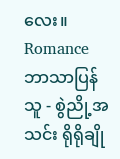လေး။
Romanceဘာသာပြန်သူ - စွဲညို့အသင်း ရိုရိုချို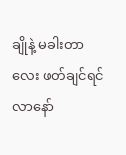ချိုနဲ့ မခါးတာလေး ဖတ်ချင်ရင် လာနော်